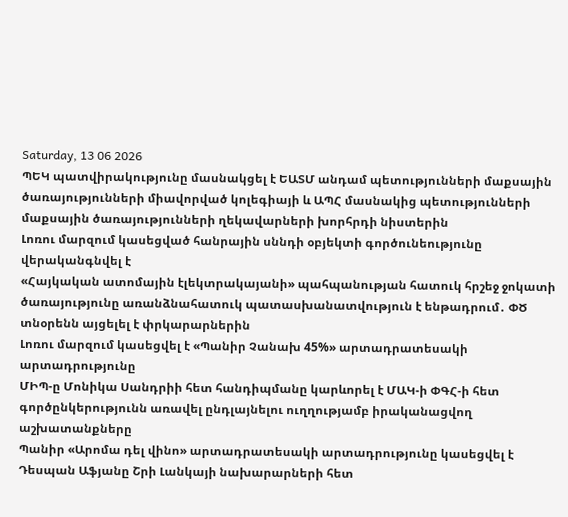Saturday, 13 06 2026
ՊԵԿ պատվիրակությունը մասնակցել է ԵԱՏՄ անդամ պետությունների մաքսային ծառայությունների միավորված կոլեգիայի և ԱՊՀ մասնակից պետությունների մաքսային ծառայությունների ղեկավարների խորհրդի նիստերին
Լոռու մարզում կասեցված հանրային սննդի օբյեկտի գործունեությունը վերականգնվել է
«Հայկական ատոմային էլեկտրակայանի» պահպանության հատուկ հրշեջ ջոկատի ծառայությունը առանձնահատուկ պատասխանատվություն է ենթադրում․ ՓԾ տնօրենն այցելել է փրկարարներին
Լոռու մարզում կասեցվել է «Պանիր Չանախ 45%» արտադրատեսակի արտադրությունը
ՄԻՊ-ը Մոնիկա Սանդրիի հետ հանդիպմանը կարևորել է ՄԱԿ-ի ՓԳՀ-ի հետ գործընկերությունն առավել ընդլայնելու ուղղությամբ իրականացվող աշխատանքները
Պանիր «Արոմա դել վինո» արտադրատեսակի արտադրությունը կասեցվել է
Դեսպան Աֆյանը Շրի Լանկայի նախարարների հետ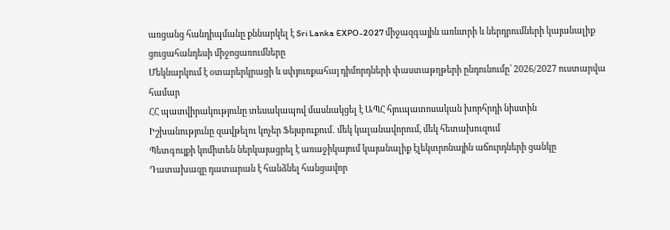առցանց հանդիպմանը քննարկել է Sri Lanka EXPO-2027 միջազգային առևտրի և ներդրումների կայանալիք ցուցահանդեսի միջոցառումները
Մեկնարկում է օտարերկրացի և սփյուռքահայ դիմորդների փաստաթղթերի ընդունումը՝ 2026/2027 ուստարվա համար
ՀՀ պատվիրակությունը տեսակապով մասնակցել է ԱՊՀ հյուպատոսական խորհրդի նիստին
Իշխանությունը զավթելու կոչեր Ֆեյսբուքում․ մեկ կալանավորում, մեկ հետախուզում
Պետգույքի կոմիտեն ներկայացրել է առաջիկայում կայանալիք էլեկտրոնային աճուրդների ցանկը
Դատախազը դատարան է հանձնել հանցավոր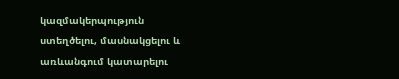կազմակերպություն ստեղծելու, մասնակցելու և առևանգում կատարելու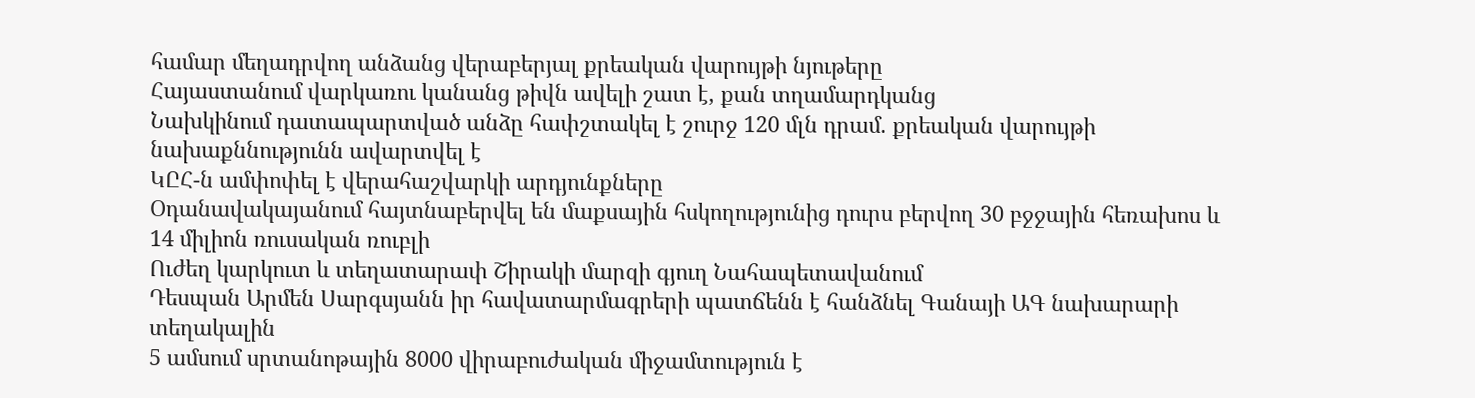համար մեղադրվող անձանց վերաբերյալ քրեական վարույթի նյութերը
Հայաստանում վարկառու կանանց թիվն ավելի շատ է, քան տղամարդկանց
Նախկինում դատապարտված անձը հափշտակել է շուրջ 120 մլն դրամ. քրեական վարույթի նախաքննությունն ավարտվել է
ԿԸՀ-ն ամփոփել է վերահաշվարկի արդյունքները
Օդանավակայանում հայտնաբերվել են մաքսային հսկողությունից դուրս բերվող 30 բջջային հեռախոս և 14 միլիոն ռուսական ռուբլի
Ուժեղ կարկուտ և տեղատարափ Շիրակի մարզի գյուղ Նահապետավանում
Դեսպան Արմեն Սարգսյանն իր հավատարմագրերի պատճենն է հանձնել Գանայի ԱԳ նախարարի տեղակալին
5 ամսում սրտանոթային 8000 վիրաբուժական միջամտություն է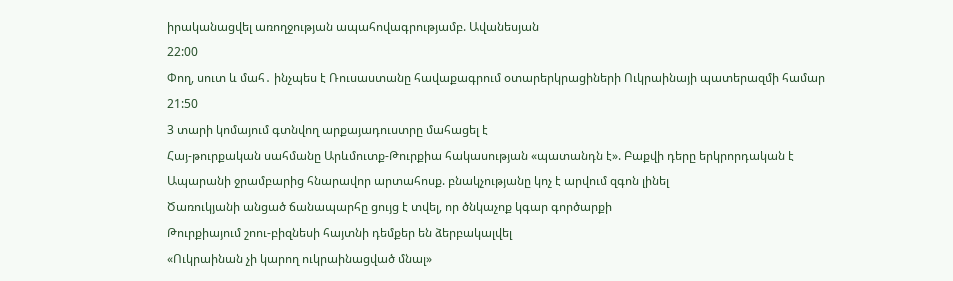իրականացվել առողջության ապահովագրությամբ. Ավանեսյան
22:00
Փող, սուտ և մահ․ ինչպես է Ռուսաստանը հավաքագրում օտարերկրացիների Ուկրաինայի պատերազմի համար
21:50
3 տարի կոմայում գտնվող արքայադուստրը մահացել է
Հայ-թուրքական սահմանը Արևմուտք-Թուրքիա հակասության «պատանդն է». Բաքվի դերը երկրորդական է
Ապարանի ջրամբարից հնարավոր արտահոսք. բնակչությանը կոչ է արվում զգոն լինել
Ծառուկյանի անցած ճանապարհը ցույց է տվել, որ ծնկաչոք կգար գործարքի
Թուրքիայում շոու-բիզնեսի հայտնի դեմքեր են ձերբակալվել
«Ուկրաինան չի կարող ուկրաինացված մնալ»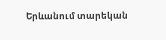Երևանում տարեկան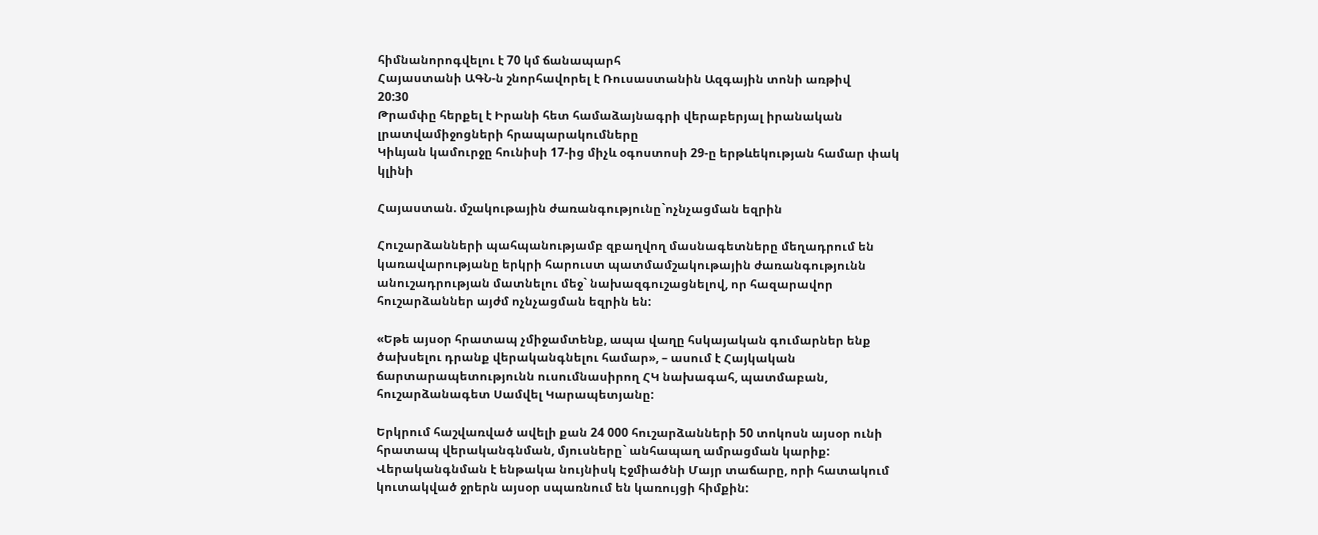հիմնանորոգվելու է 70 կմ ճանապարհ
Հայաստանի ԱԳՆ-ն շնորհավորել է Ռուսաստանին Ազգային տոնի առթիվ
20:30
Թրամփը հերքել է Իրանի հետ համաձայնագրի վերաբերյալ իրանական լրատվամիջոցների հրապարակումները
Կիևյան կամուրջը հունիսի 17-ից միչև օգոստոսի 29-ը երթևեկության համար փակ կլինի

Հայաստան. մշակութային ժառանգությունը`ոչնչացման եզրին

Հուշարձանների պահպանությամբ զբաղվող մասնագետները մեղադրում են կառավարությանը երկրի հարուստ պատմամշակութային ժառանգությունն անուշադրության մատնելու մեջ` նախազգուշացնելով, որ հազարավոր հուշարձաններ այժմ ոչնչացման եզրին են:

«Եթե այսօր հրատապ չմիջամտենք, ապա վաղը հսկայական գումարներ ենք ծախսելու դրանք վերականգնելու համար», – ասում է Հայկական ճարտարապետությունն ուսումնասիրող ՀԿ նախագահ, պատմաբան, հուշարձանագետ Սամվել Կարապետյանը:

Երկրում հաշվառված ավելի քան 24 000 հուշարձանների 50 տոկոսն այսօր ունի հրատապ վերականգնման, մյուսները` անհապաղ ամրացման կարիք: Վերականգնման է ենթակա նույնիսկ Էջմիածնի Մայր տաճարը, որի հատակում կուտակված ջրերն այսօր սպառնում են կառույցի հիմքին: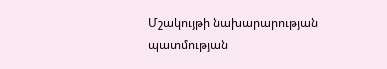Մշակույթի նախարարության պատմության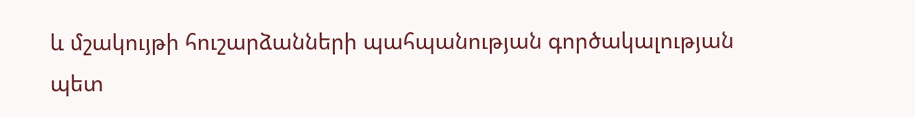և մշակույթի հուշարձանների պահպանության գործակալության պետ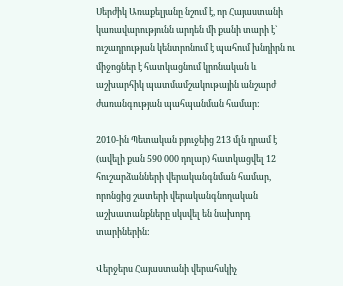Սերժիկ Առաքելյանը նշում է, որ Հայաստանի կառավարությունն արդեն մի քանի տարի է` ուշադրության կենտրոնում է պահում խնդիրն ու միջոցներ է հատկացնում կրոնական և աշխարհիկ պատմամշակութային անշարժ ժառանգության պահպանման համար:

2010-ին Պետական բյուջեից 213 մլն դրամ է (ավելի քան 590 000 դոլար) հատկացվել 12 հուշարձանների վերականգնման համար, որոնցից շատերի վերականգնողական աշխատանքները սկսվել են նախորդ տարիներին:

Վերջերս Հայաստանի վերահսկիչ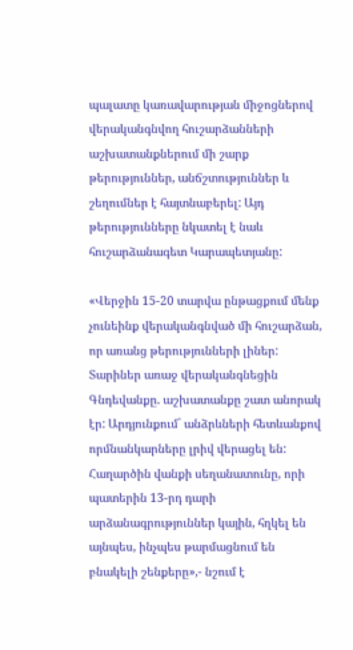պալատը կառավարության միջոցներով վերականգնվող հուշարձանների աշխատանքներում մի շարք թերություններ, անճշտություններ և շեղումներ է հայտնաբերել: Այդ թերությունները նկատել է նաև հուշարձանագետ Կարապետյանը:

«Վերջին 15-20 տարվա ընթացքում մենք չունեինք վերականգնված մի հուշարձան, որ առանց թերությունների լիներ: Տարիներ առաջ վերականգնեցին Գնդեվանքը. աշխատանքը շատ անորակ էր: Արդյունքում` անձրևների հետևանքով որմնանկարները լրիվ վերացել են: Հաղարծին վանքի սեղանատունը, որի պատերին 13-րդ դարի արձանագրություններ կային, հղկել են այնպես, ինչպես թարմացնում են բնակելի շենքերը»,- նշում է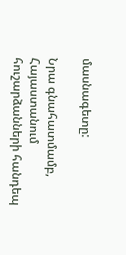մասնագետը:

Նրա գնահատմամբ, Հայաստանում հուշարձանների հանդեպ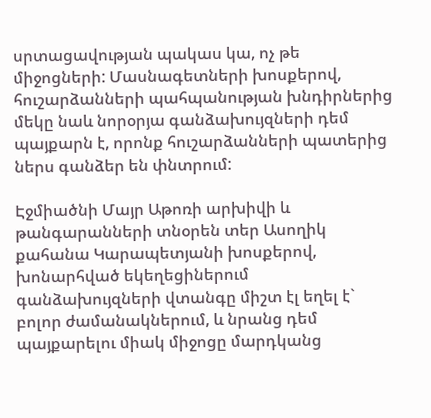սրտացավության պակաս կա, ոչ թե միջոցների: Մասնագետների խոսքերով, հուշարձանների պահպանության խնդիրներից մեկը նաև նորօրյա գանձախույզների դեմ պայքարն է, որոնք հուշարձանների պատերից ներս գանձեր են փնտրում:

Էջմիածնի Մայր Աթոռի արխիվի և թանգարանների տնօրեն տեր Ասողիկ քահանա Կարապետյանի խոսքերով, խոնարհված եկեղեցիներում գանձախույզների վտանգը միշտ էլ եղել է` բոլոր ժամանակներում, և նրանց դեմ պայքարելու միակ միջոցը մարդկանց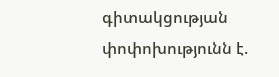գիտակցության փոփոխությունն է.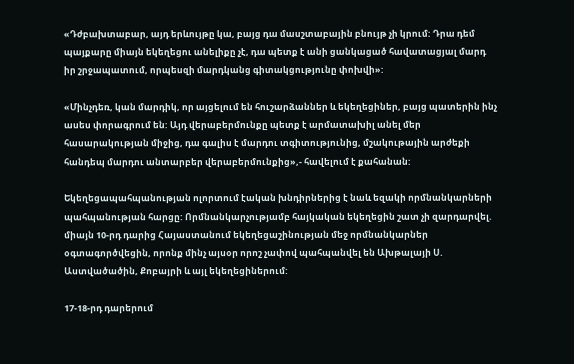«Դժբախտաբար, այդ երևույթը կա, բայց դա մասշտաբային բնույթ չի կրում: Դրա դեմ պայքարը միայն եկեղեցու անելիքը չէ, դա պետք է անի ցանկացած հավատացյալ մարդ իր շրջապատում, որպեսզի մարդկանց գիտակցությունը փոխվի»:

«Մինչդեռ, կան մարդիկ, որ այցելում են հուշարձաններ և եկեղեցիներ, բայց պատերին ինչ ասես փորագրում են: Այդ վերաբերմունքը պետք է արմատախիլ անել մեր հասարակության միջից, դա գալիս է մարդու տգիտությունից, մշակութային արժեքի հանդեպ մարդու անտարբեր վերաբերմունքից»,- հավելում է քահանան:

Եկեղեցապահպանության ոլորտում էական խնդիրներից է նաև եզակի որմնանկարների պահպանության հարցը: Որմնանկարչությամբ հայկական եկեղեցին շատ չի զարդարվել. միայն 10-րդ դարից Հայաստանում եկեղեցաշինության մեջ որմնանկարներ օգտագործվեցին, որոնք մինչ այսօր որոշ չափով պահպանվել են Ախթալայի Ս. Աստվածածին, Քոբայրի և այլ եկեղեցիներում:

17-18-րդ դարերում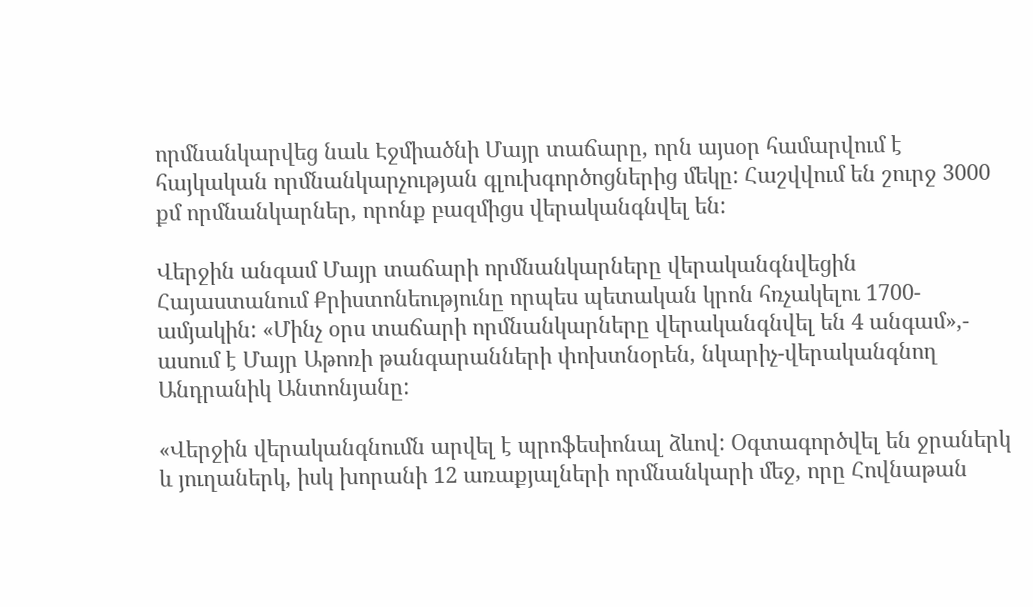որմնանկարվեց նաև Էջմիածնի Մայր տաճարը, որն այսօր համարվում է հայկական որմնանկարչության գլուխգործոցներից մեկը: Հաշվվում են շուրջ 3000 քմ որմնանկարներ, որոնք բազմիցս վերականգնվել են:

Վերջին անգամ Մայր տաճարի որմնանկարները վերականգնվեցին Հայաստանում Քրիստոնեությունը որպես պետական կրոն հռչակելու 1700-ամյակին: «Մինչ օրս տաճարի որմնանկարները վերականգնվել են 4 անգամ»,- ասում է Մայր Աթոռի թանգարանների փոխտնօրեն, նկարիչ-վերականգնող Անդրանիկ Անտոնյանը:

«Վերջին վերականգնումն արվել է պրոֆեսիոնալ ձևով: Օգտագործվել են ջրաներկ և յուղաներկ, իսկ խորանի 12 առաքյալների որմնանկարի մեջ, որը Հովնաթան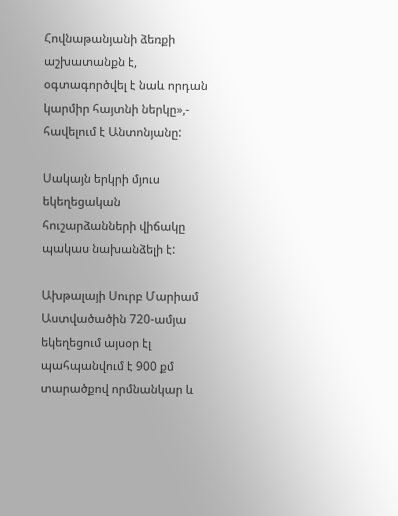Հովնաթանյանի ձեռքի աշխատանքն է, օգտագործվել է նաև որդան կարմիր հայտնի ներկը»,- հավելում է Անտոնյանը:

Սակայն երկրի մյուս եկեղեցական հուշարձանների վիճակը պակաս նախանձելի է:

Ախթալայի Սուրբ Մարիամ Աստվածածին 720-ամյա եկեղեցում այսօր էլ պահպանվում է 900 քմ տարածքով որմնանկար և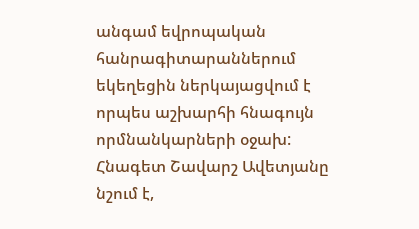անգամ եվրոպական հանրագիտարաններում եկեղեցին ներկայացվում է որպես աշխարհի հնագույն որմնանկարների օջախ: Հնագետ Շավարշ Ավետյանը նշում է,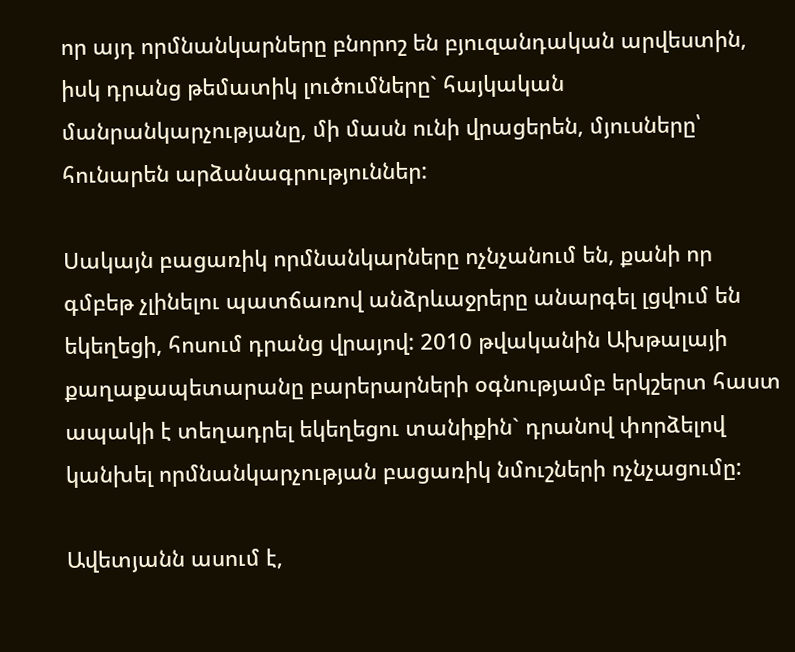որ այդ որմնանկարները բնորոշ են բյուզանդական արվեստին, իսկ դրանց թեմատիկ լուծումները` հայկական մանրանկարչությանը, մի մասն ունի վրացերեն, մյուսները՝ հունարեն արձանագրություններ:

Սակայն բացառիկ որմնանկարները ոչնչանում են, քանի որ գմբեթ չլինելու պատճառով անձրևաջրերը անարգել լցվում են եկեղեցի, հոսում դրանց վրայով: 2010 թվականին Ախթալայի քաղաքապետարանը բարերարների օգնությամբ երկշերտ հաստ ապակի է տեղադրել եկեղեցու տանիքին` դրանով փորձելով կանխել որմնանկարչության բացառիկ նմուշների ոչնչացումը:

Ավետյանն ասում է,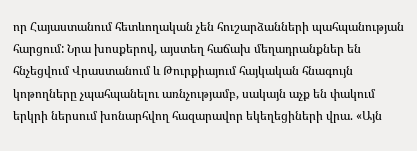որ Հայաստանում հետևողական չեն հուշարձանների պահպանության հարցում: Նրա խոսքերով, այստեղ հաճախ մեղադրանքներ են հնչեցվում Վրաստանում և Թուրքիայում հայկական հնագույն կոթողները չպահպանելու առնչությամբ, սակայն աչք են փակում երկրի ներսում խոնարհվող հազարավոր եկեղեցիների վրա. «Այն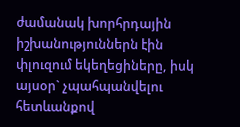ժամանակ խորհրդային իշխանություններն էին փլուզում եկեղեցիները, իսկ այսօր` չպահպանվելու հետևանքով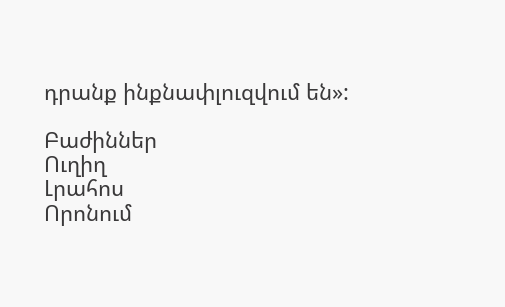դրանք ինքնափլուզվում են»:

Բաժիններ
Ուղիղ
Լրահոս
Որոնում